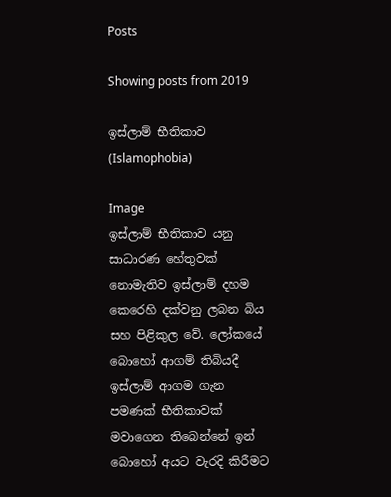Posts

Showing posts from 2019

ඉස්ලාම් භීතිකාව (Islamophobia)

Image
ඉස්ලාම් භීතිකාව යනු සාධාරණ හේතුවක් නොමැතිව ඉස්ලාම් දහම කෙරෙහි දක්වනු ලබන බිය සහ පිළිකුල වේ. ලෝකයේ බොහෝ ආගම් තිබියදී ඉස්ලාම් ආගම ගැන පමණක් භීතිකාවක් මවාගෙන තිබෙන්නේ ඉන් බොහෝ අයට වැරදි කිරීමට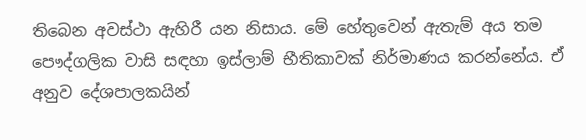තිබෙන අවස්ථා ඇහිරී යන නිසාය. මේ හේතුවෙන් ඇතැම් අය තම පෞද්ගලික වාසි සඳහා ඉස්ලාම් භීතිකාවක් නිර්මාණය කරන්නේය. ඒ අනුව දේශපාලකයින්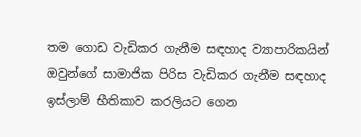තම ගොඩ වැඩිකර ගැනීම සඳහාද ව්‍යාපාරිකයින් ඔවුන්ගේ සාමාජික පිරිස වැඩිකර ගැනීම සඳහාද ඉස්ලාම් භීතිකාව කරලියට ගෙන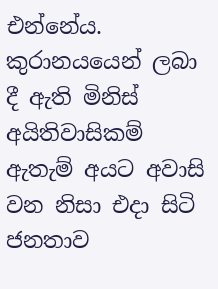එන්නේය.  කුරානයයෙන් ලබා දී ඇති මිනිස් අයිතිවාසිකම් ඇතැම් අයට අවාසි වන නිසා එදා සිටි ජනතාව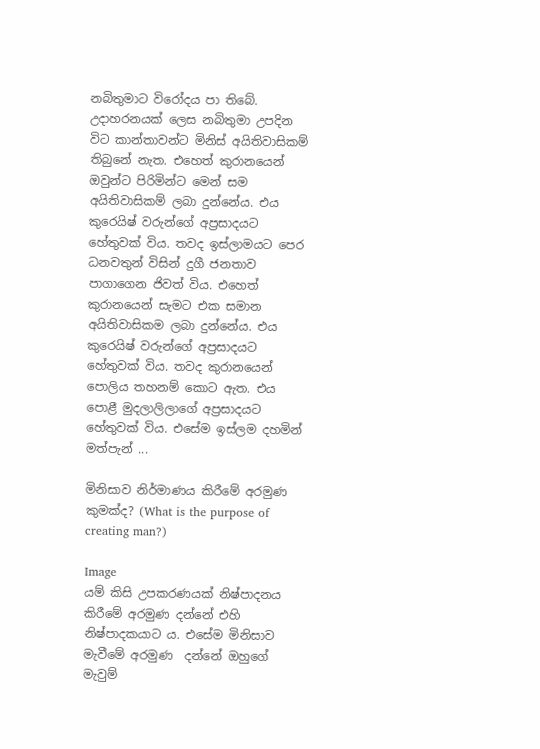නබිතුමාට විරෝදය පා තිබේ. උදාහරනයක් ලෙස නබිතුමා උපදින විට කාන්තාවන්ට මිනිස් අයිතිවාසිකම් තිබුනේ නැත. එහෙත් කුරානයෙන් ඔවුන්ට පිරිමින්ට මෙන් සම අයිතිවාසිකම් ලබා දුන්නේය. එය කුරෙයිෂ් වරුන්ගේ අප්‍රසාදයට හේතුවක් විය. තවද ඉස්ලාමයට පෙර ධනවතුන් විසින් දුගී ජනතාව පාගාගෙන ජිවත් විය. එහෙත් කුරානයෙන් සැමට එක සමාන අයිතිවාසිකම ලබා දුන්නේය. එය කුරෙයිෂ් වරුන්ගේ අප්‍රසාදයට හේතුවක් විය. තවද කුරානයෙන් පොලිය තහනම් කොට ඇත. එය පොළී මුදලාලිලාගේ අප්‍රසාදයට හේතුවක් විය. එසේම ඉස්ලම දහමින් මත්පැන් ...

මිනිසාව නිර්මාණය කිරීමේ අරමුණ කුමක්ද? (What is the purpose of creating man?)

Image
යම් කිසි උපකරණයක් නිෂ්පාදනය කිරීමේ අරමුණ දන්නේ එහි නිෂ්පාදකයාට ය. එසේම මිනිසාව මැවීමේ අරමුණ  දන්නේ ඔහුගේ මැවුම්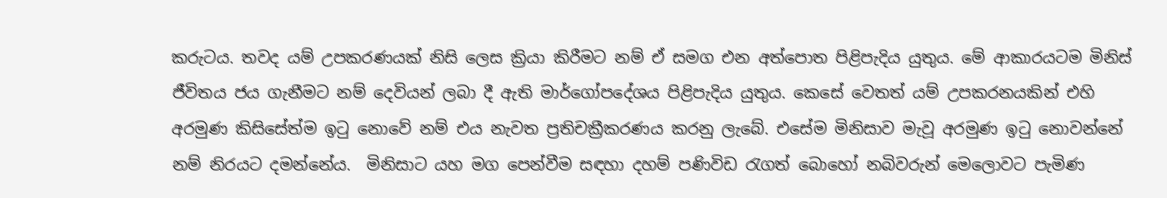කරුටය. තවද යම් උපකරණයක් නිසි ලෙස ක්‍රියා කිරීමට නම් ඒ සමග එන අත්පොත පිළිපැදිය යුතුය. මේ ආකාරයටම මිනිස් ජීවිතය ජය ගැනීමට නම් දෙවියන් ලබා දී ඇති මාර්ගෝපදේශය පිළිපැදිය යුතුය. කෙසේ වෙතත් යම් උපකරනයකින් එහි අරමුණ කිසිසේත්ම ඉටු නොවේ නම් එය නැවත ප්‍රතිචක්‍රීකරණය කරනු ලැබේ. එසේම මිනිසාව මැවූ අරමුණ ඉටු නොවන්නේ නම් නිරයට දමන්නේය.  මිනිසාට යහ මග පෙන්වීම සඳහා දහම් පණිවිඩ රැගත් බොහෝ නබිවරුන් මෙලොවට පැමිණ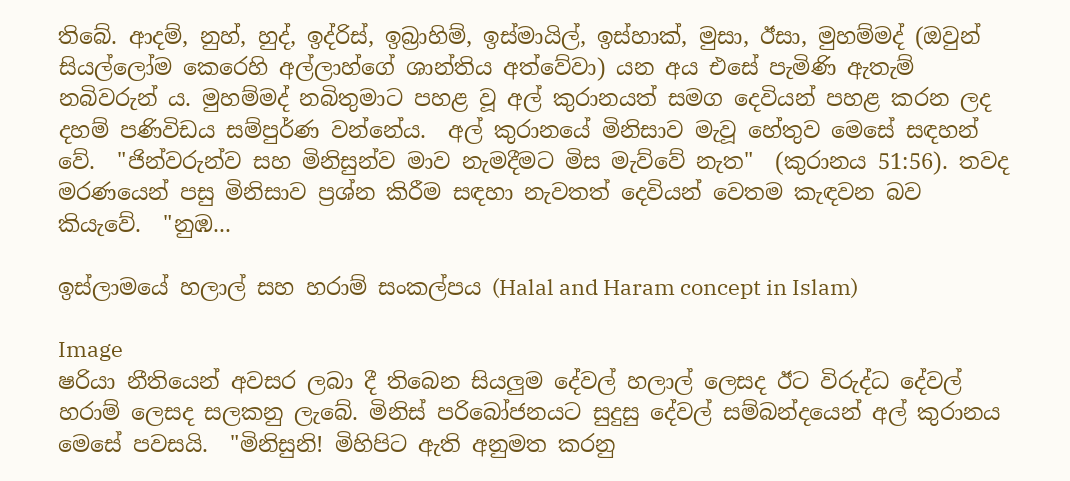තිබේ. ආදම්, නුහ්, හුද්, ඉද්රිස්, ඉබ්‍රාහිම්, ඉස්මායිල්, ඉස්හාක්, මුසා, ඊසා, මුහම්මද් (ඔවුන් සියල්ලෝම කෙරෙහි අල්ලාහ්ගේ ශාන්තිය අත්වේවා) යන අය එසේ පැමිණි ඇතැම් නබිවරුන් ය. මුහම්මද් නබිතුමාට පහළ වූ අල් කුරානයත් සමග දෙවියන් පහළ කරන ලද දහම් පණිවිඩය සම්පුර්ණ වන්නේය.  අල් කුරානයේ මිනිසාව මැවූ හේතුව මෙසේ සඳහන් වේ.  "ජින්වරුන්ව සහ මිනිසුන්ව මාව නැමදීමට මිස මැව්වේ නැත"  (කුරානය 51:56). තවද මරණයෙන් පසු මිනිසාව ප්‍රශ්න කිරීම සඳහා නැවතත් දෙවියන් වෙතම කැඳවන බව කියැවේ.  "නුඹ...

ඉස්ලාමයේ හලාල් සහ හරාම් සංකල්පය (Halal and Haram concept in Islam)

Image
ෂරියා නීතියෙන් අවසර ලබා දී තිබෙන සියලුම දේවල් හලාල් ලෙසද ඊට විරුද්ධ දේවල් හරාම් ලෙසද සලකනු ලැබේ. මිනිස් පරිබෝජනයට සුදුසු දේවල් සම්බන්දයෙන් අල් කුරානය මෙසේ පවසයි.  "මිනිසුනි! මිහිපිට ඇති අනුමත කරනු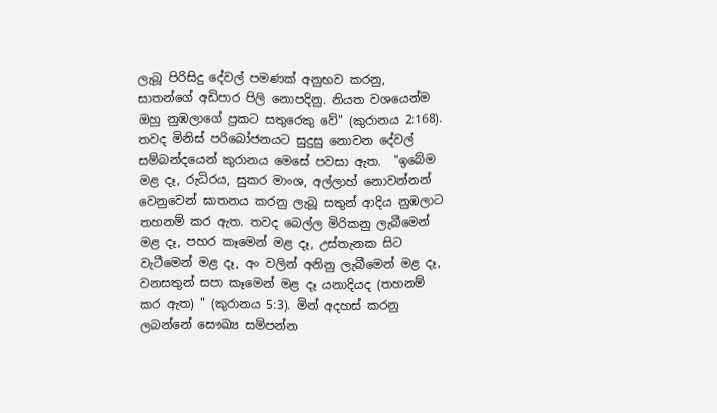ලැබූ පිරිසිදු දේවල් පමණක් අනුභව කරනු, සාතන්ගේ අඩිපාර පිලි නොපදිනු. නියත වශයෙන්ම ඔහු නුඹලාගේ ප්‍රකට සතුරෙකු වේ" (කුරානය 2:168). තවද මිනිස් පරිබෝජනයට සුදුසු නොවන දේවල් සම්බන්දයෙන් කුරානය මෙසේ පවසා ඇත.  "ඉබේම මළ දෑ, රුධිරය, සුකර මාංශ, අල්ලාහ් නොවන්නන් වෙනුවෙන් ඝාතනය කරනු ලැබූ සතුන් ආදිය නුඹලාට තහනම් කර ඇත. තවද බෙල්ල මිරිකනු ලැබීමෙන් මළ දෑ, පහර කෑමෙන් මළ දෑ, උස්තැනක සිට වැටීමෙන් මළ දෑ, අං වලින් අනිනු ලැබීමෙන් මළ දෑ, වනසතුන් සපා කෑමෙන් මළ දෑ යනාදියද (තහනම් කර ඇත) " (කුරානය 5:3). මින් අදහස් කරනු ලබන්නේ සෞඛ්‍ය සම්පන්න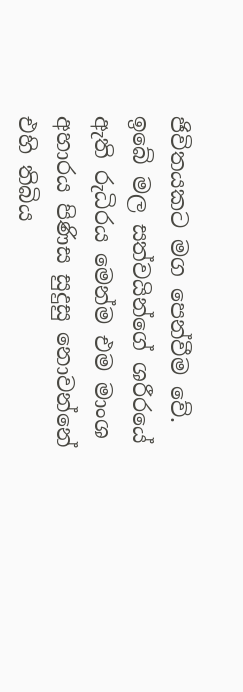ජිවිතයකට මග පෙන්වීම වේ.  ඉබේ මල සත්වයින්ගේ ශරීරයේ ඇති රුධිරය මෙන්ම එම මාංශ අහාරය පිණිස සුදුසු නොවන්නේ එහි තිබිය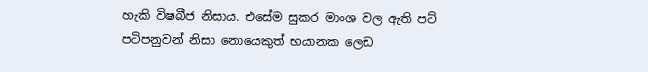හැකි විෂබීජ නිසාය. එසේම සුකර මාංශ වල ඇති පට් පටිපනුවන් නිසා නොයෙකුත් භයානක ලෙඩ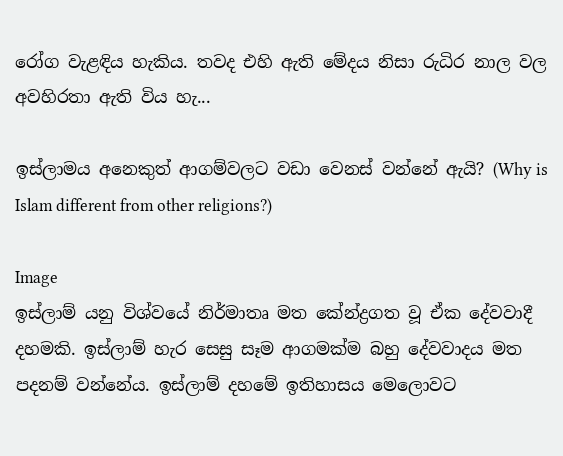රෝග වැළඳිය හැකිය. තවද එහි ඇති මේදය නිසා රුධිර නාල වල අවහිරතා ඇති විය හැ...

ඉස්ලාමය අනෙකුත් ආගම්වලට වඩා වෙනස් වන්නේ ඇයි? (Why is Islam different from other religions?)

Image
ඉස්ලාම් යනු විශ්වයේ නිර්මාතෘ මත කේන්ද්‍රගත වූ ඒක දේවවාදී දහමකි. ඉස්ලාම් හැර සෙසු සෑම ආගමක්ම බහු දේවවාදය මත පදනම් වන්නේය. ඉස්ලාම් දහමේ ඉතිහාසය මෙලොවට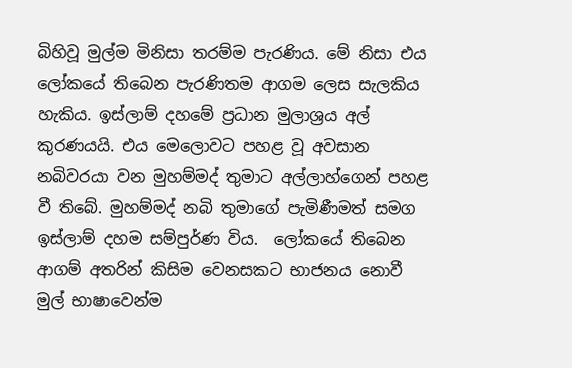බිහිවූ මුල්ම මිනිසා තරම්ම පැරණිය. මේ නිසා එය ලෝකයේ තිබෙන පැරණිතම ආගම ලෙස සැලකිය හැකිය. ඉස්ලාම් දහමේ ප්‍රධාන මුලාශ්‍රය අල් කුරණයයි. එය මෙලොවට පහළ වූ අවසාන නබිවරයා වන මුහම්මද් තුමාට අල්ලාහ්ගෙන් පහළ වී තිබේ. මුහම්මද් නබි තුමාගේ පැමිණීමත් සමග   ඉස්ලාම් දහම සම්පුර්ණ විය.  ලෝකයේ තිබෙන ආගම් අතරින් කිසිම වෙනසකට භාජනය නොවී මුල් භාෂාවෙන්ම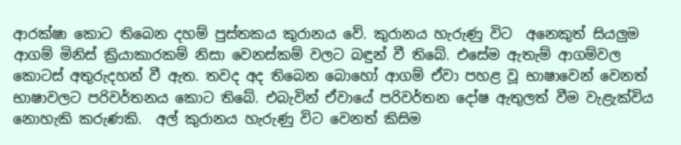ආරක්ෂා කොට තිබෙන දහම් පුස්තකය කුරානය වේ. කුරානය හැරුණු විට  අනෙකුත් සියලුම ආගම් මිනිස් ක්‍රියාකාරකම් නිසා වෙනස්කම් වලට බඳුන් වී තිබේ. එසේම ඇතැම් ආගම්වල කොටස් අතුරුදහන් වී ඇත. තවද අද තිබෙන බොහෝ ආගම් ඒවා පහළ වූ භාෂාවෙන් වෙනත් භාෂාවලට පරිවර්තනය කොට තිබේ. එබැවින් ඒවායේ පරිවර්තන දෝෂ ඇතුලත් වීම වැළැක්විය නොහැකි කරුණකි.  අල් කුරානය හැරුණු විට වෙනත් කිසිම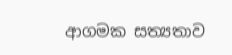ආගමක සත්‍යතාව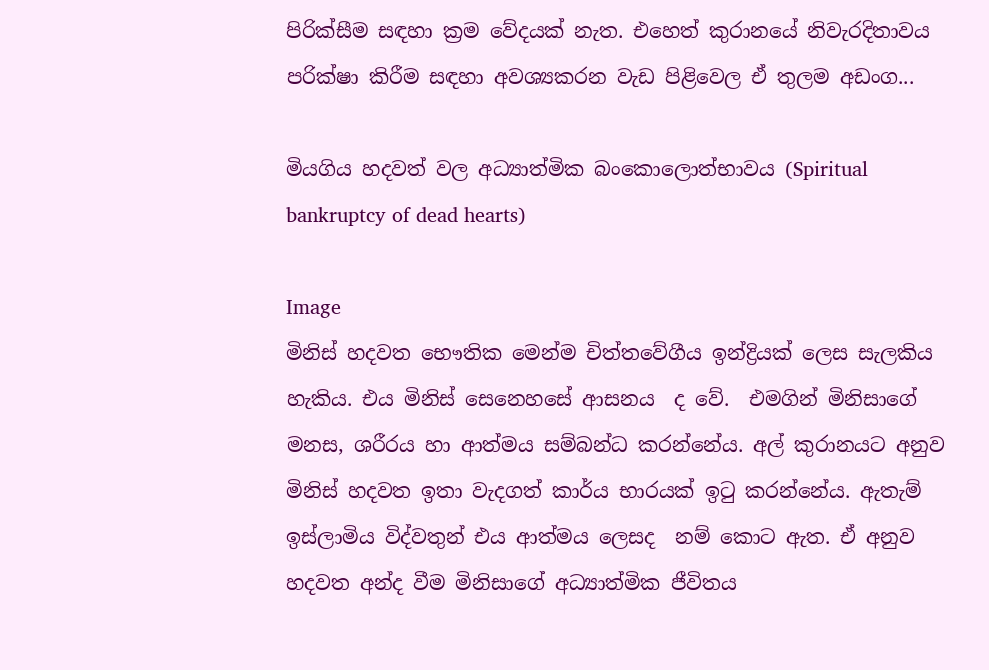පිරික්සීම සඳහා ක්‍රම වේදයක් නැත. එහෙත් කුරානයේ නිවැරදිතාවය පරික්ෂා කිරීම සඳහා අවශ්‍යකරන වැඩ පිළිවෙල ඒ තුලම අඩංග...

මියගිය හදවත් වල අධ්‍යාත්මික බංකොලොත්භාවය (Spiritual bankruptcy of dead hearts)

Image
මිනිස් හදවත භෞතික මෙන්ම චිත්තවේගීය ඉන්ද්‍රියක් ලෙස සැලකිය හැකිය. එය මිනිස් සෙනෙහසේ ආසනය  ද වේ.  එමගින් මිනිසාගේ මනස, ශරීරය හා ආත්මය සම්බන්ධ කරන්නේය. අල් කුරානයට අනුව මිනිස් හදවත ඉතා වැදගත් කාර්ය භාරයක් ඉටු කරන්නේය. ඇතැම් ඉස්ලාමිය විද්වතුන් එය ආත්මය ලෙසද  නම් කොට ඇත. ඒ අනුව හදවත අන්ද වීම මිනිසාගේ අධ්‍යාත්මික ජීවිතය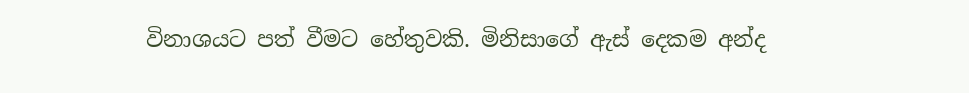විනාශයට පත් වීමට හේතුවකි. මිනිසාගේ ඇස් දෙකම අන්ද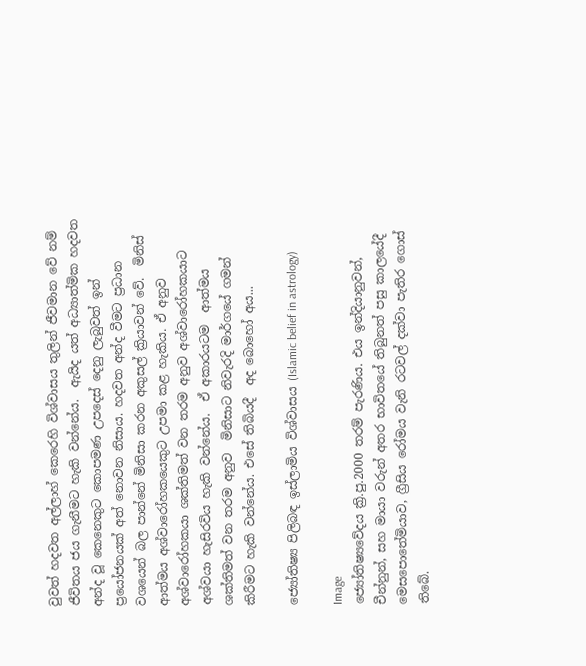වුවත් හදවත අල්ලාහ් කෙරෙහි විශ්වාසය තුලින් ජීවමාන වේ නම් ජීවිතය ජය ගැනීමට හැකි වන්නේය.  ඇයිද යත් අධ්‍යාත්මික හදවත අන්ද වූ කෙනෙකුට කොපමණ උපදෙස් දෙනු ලැබුවත් ඉන් ප්‍රයෝජනයක් අත් නොවන නිසාය. හදවත අන්ද වීමට ප්‍රධාන වශයෙන් බල පාන්නේ මිනිසා කරන අකුසල් ක්‍රියාවන් වේ.  මිනිස් ආත්මය අශ්වාරෝහකයෙකුට උපමා කළ හැකිය. ඒ අනුව  අශ්වාරෝහකයා ශක්තිමත් වන තරම අනුව අශ්වාරෝහකයාට  අශ්වයා හැසිරවිය හැකි වන්නේය.  ඒ අකාරයටම  ආත්මය ශක්තිමත් වන තරම අනුව  මිනිසාට නිවැරදි මාර්ගයේ ගමන් කිරීමට හැකි වන්නේය. එසේ තිබියදී  අද බොහෝ අය...

ජ්‍යෝතිෂ්‍ය පිලිබඳ ඉස්ලාමිය විශ්වාසය (Islamic belief in astrology)

Image
ජ්‍යෝතිෂ්‍යවේදය ක්‍රි.පු.2000 තරම් පැරණිය. එය ඉන්දියානුවන්, චීන්නුන්, සහ මායා වරුන් අතර භාවිතයේ තිබුනත් පසු කාලයේදී මෙසපොතේමියාව, ග්‍රීසිය රෝමය වැනි රටවල් දක්වා පැතිර ගොස් තිබේ.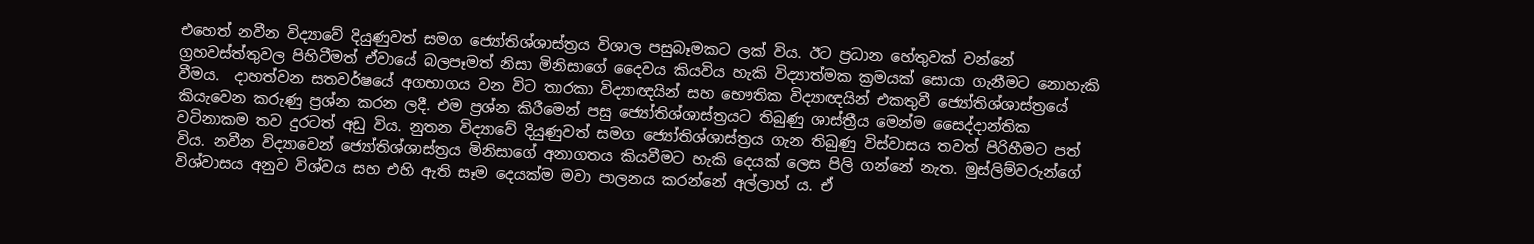එහෙත් නවීන විද්‍යාවේ දියුණුවත් සමග ජ්‍යෝතිශ්ශාස්ත්‍රය විශාල පසුබෑමකට ලක් විය. ඊට ප්‍රධාන හේතුවක් වන්නේ ග්‍රහවස්ත්තුවල පිහිටීමත් ඒවායේ බලපෑමත් නිසා මිනිසාගේ දෛවය කියවිය හැකි විද්‍යාත්මක ක්‍රමයක් සොයා ගැනීමට නොහැකි වීමය.  දාහත්වන සතවර්ෂයේ අගභාගය වන විට තාරකා විද්‍යාඥයින් සහ භෞතික විද්‍යාඥයින් එකතුවී ජ්‍යෝතිශ්ශාස්ත්‍රයේ කියැවෙන කරුණු ප්‍රශ්න කරන ලදී. එම ප්‍රශ්න කිරීමෙන් පසු ජ්‍යෝතිශ්ශාස්ත්‍රයට තිබුණු ශාස්ත්‍රීය මෙන්ම සෛද්දාන්තික වටිනාකම තව දුරටත් අඩු විය. නුතන විද්‍යාවේ දියුණුවත් සමග ජ්‍යෝතිශ්ශාස්ත්‍රය ගැන තිබුණු විස්වාසය තවත් පිරිහීමට පත් විය. නවීන විද්‍යාවෙන් ජ්‍යෝතිශ්ශාස්ත්‍රය මිනිසාගේ අනාගතය කියවීමට හැකි දෙයක් ලෙස පිලි ගන්නේ නැත. මුස්ලිම්වරුන්ගේ විශ්වාසය අනුව විශ්වය සහ එහි ඇති සෑම දෙයක්ම මවා පාලනය කරන්නේ අල්ලාහ් ය. ඒ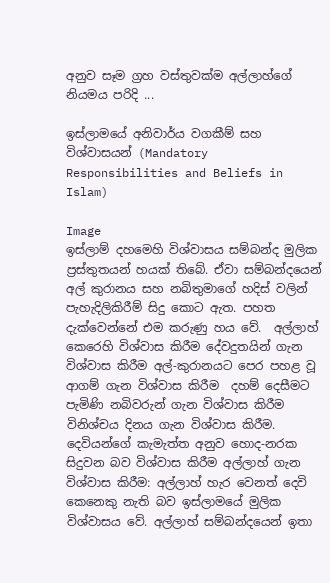අනුව සෑම ග්‍රහ වස්තුවක්ම අල්ලාහ්ගේ නියමය පරිදි ...

ඉස්ලාමයේ අනිවාර්ය වගකීම් සහ විශ්වාසයන් (Mandatory Responsibilities and Beliefs in Islam)

Image
ඉස්ලාම් දහමෙහි විශ්වාසය සම්බන්ද මුලික ප්‍රස්තුතයන් හයක් තිබේ. ඒවා සම්බන්දයෙන් අල් කුරානය සහ නබිතුමාගේ හදිස් වලින් පැහැදිලිකිරීම් සිදු කොට ඇත. පහත දැක්වෙන්නේ එම කරුණු හය වේ.  අල්ලාහ් කෙරෙහි විශ්වාස කිරීම දේවදුතයින් ගැන විශ්වාස කිරීම අල්-කුරානයට පෙර පහළ වූ ආගම් ගැන විශ්වාස කිරීම  දහම් දෙසීමට පැමිණි නබිවරුන් ගැන විශ්වාස කිරීම විනිශ්චය දිනය ගැන විශ්වාස කිරීම.  දෙවියන්ගේ කැමැත්ත අනුව හොද-නරක සිදුවන බව විශ්වාස කිරීම අල්ලාහ් ගැන විශ්වාස කිරීම: අල්ලාහ් හැර වෙනත් දෙවි කෙනෙකු නැති බව ඉස්ලාමයේ මුලික විශ්වාසය වේ. අල්ලාහ් සම්බන්දයෙන් ඉතා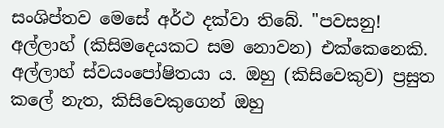සංශිප්තව මෙසේ අර්ථ දක්වා තිබේ. "පවසනු! අල්ලාහ් (කිසිමදෙයකට සම නොවන) එක්කෙනෙකි. අල්ලාහ් ස්වයංපෝෂිතයා ය. ඔහු (කිසිවෙකුව) ප්‍රසුත කලේ නැත, කිසිවෙකුගෙන් ඔහු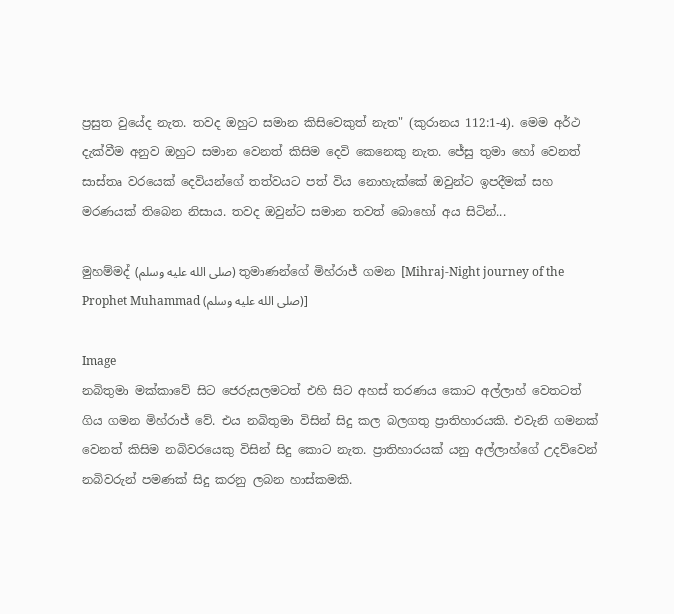ප්‍රසුත වුයේද නැත. තවද ඔහුට සමාන කිසිවෙකුත් නැත" (කුරානය 112:1-4). මෙම අර්ථ දැක්වීම අනුව ඔහුට සමාන වෙනත් කිසිම දෙවි කෙනෙකු නැත. ජේසු තුමා හෝ වෙනත් සාස්තෘ වරයෙක් දෙවියන්ගේ තත්වයට පත් විය නොහැක්කේ ඔවුන්ට ඉපදීමක් සහ මරණයක් තිබෙන නිසාය. තවද ඔවුන්ට සමාන තවත් බොහෝ අය සිටින්...

මුහම්මද් (صلى الله عليه وسلم) තුමාණන්ගේ මිහ්රාජ් ගමන [Mihraj-Night journey of the Prophet Muhammad (صلى الله عليه وسلم)]

Image
නබිතුමා මක්කාවේ සිට ජෙරුසලමටත් එහි සිට අහස් තරණය කොට අල්ලාහ් වෙතටත් ගිය ගමන මිහ්රාජ් වේ. එය නබිතුමා විසින් සිදු කල බලගතු ප්‍රාතිහාරයකි. එවැනි ගමනක් වෙනත් කිසිම නබිවරයෙකු විසින් සිදු කොට නැත. ප්‍රාතිහාරයක් යනු අල්ලාහ්ගේ උදව්වෙන් නබිවරුන් පමණක් සිදු කරනු ලබන හාස්කමකි.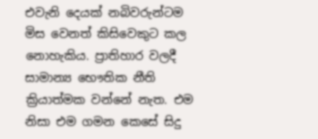එවැනි දෙයක් නබිවරුන්ටම මිස වෙනත් කිසිවෙකුට කල නොහැකිය. ප්‍රාතිහාර වලදී සාමාන්‍ය භෞතික නීති ක්‍රියාත්මක වන්නේ නැත. එම නිසා එම ගමන කෙසේ සිදු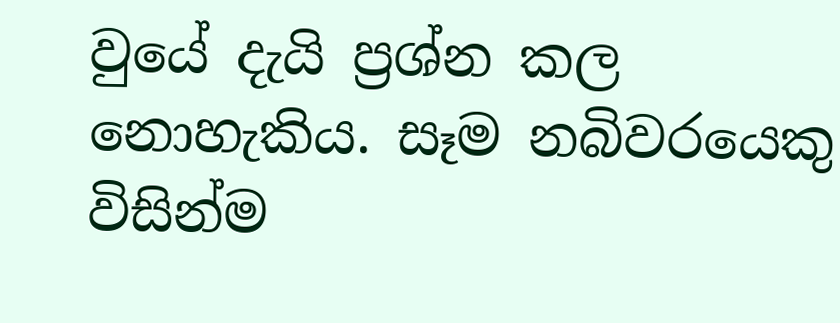වුයේ දැයි ප්‍රශ්න කල නොහැකිය. සෑම නබිවරයෙකු විසින්ම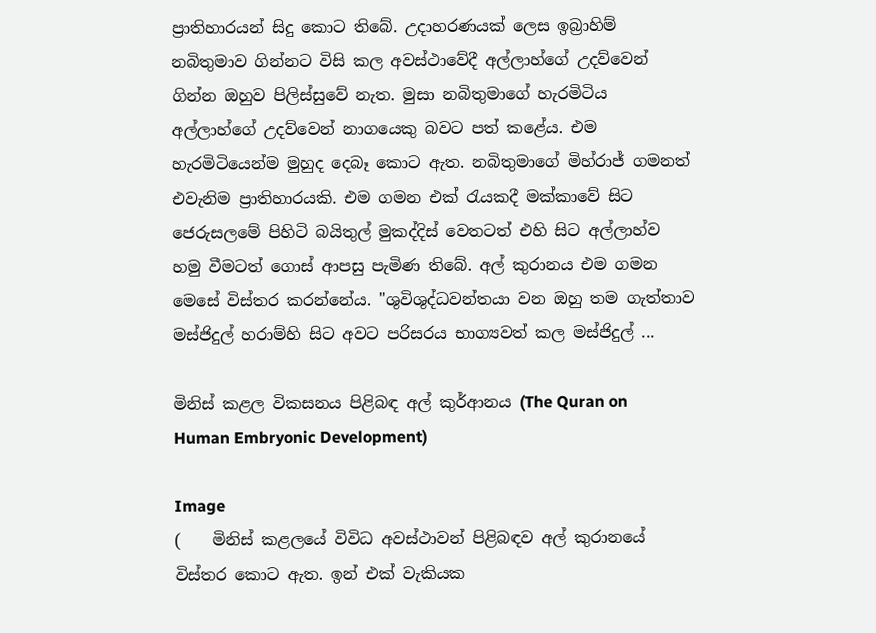ප්‍රාතිහාරයන් සිදු කොට තිබේ. උදාහරණයක් ලෙස ඉබ්‍රාහිම් නබිතුමාව ගින්නට විසි කල අවස්ථාවේදී අල්ලාහ්ගේ උදව්වෙන් ගින්න ඔහුව පිලිස්සුවේ නැත. මුසා නබිතුමාගේ හැරමිටිය අල්ලාහ්ගේ උදව්වෙන් නාගයෙකු බවට පත් කළේය. එම හැරමිටියෙන්ම මුහුද දෙබෑ කොට ඇත. නබිතුමාගේ මිහ්රාජ් ගමනත් එවැනිම ප්‍රාතිහාරයකි. එම ගමන එක් රැයකදී මක්කාවේ සිට ජෙරුසලමේ පිහිටි බයිතුල් මුකද්දිස් වෙතටත් එහි සිට අල්ලාහ්ව හමු වීමටත් ගොස් ආපසු පැමිණ තිබේ. අල් කුරානය එම ගමන මෙසේ විස්තර කරන්නේය. "ශුවිශුද්ධවන්තයා වන ඔහු තම ගැත්තාව මස්ජිදුල් හරාම්හි සිට අවට පරිසරය භාග්‍යවත් කල මස්ජිදුල් ...

මිනිස් කළල විකසනය පිළිබඳ අල් කුර්ආනය (The Quran on Human Embryonic Development)

Image
(    මිනිස් කළලයේ විවිධ අවස්ථාවන් පිළිබඳව අල් කුරානයේ විස්තර කොට ඇත. ඉන් එක් වැකියක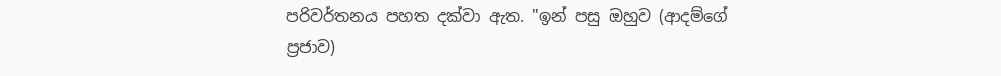පරිවර්තනය පහත දක්වා ඇත. "ඉන් පසු ඔහුව (ආදම්ගේ ප්‍රජාව)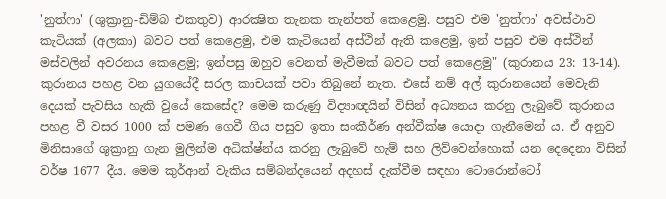'නුත්ෆා' (ශුක්‍රානු-ඩිම්බ එකතුව) ආරක්‍ෂිත තැනක තැන්පත් කෙළෙමු. පසුව එම 'නුත්ෆා' අවස්ථාව කැටියක් (අලකා) බවට පත් කෙළෙමු, එම කැටියෙන් අස්ථින් ඇති කළෙමු, ඉන් පසුව එම අස්ථින් මස්වලින් අවරනය කෙළෙමු; ඉන්පසු ඔහුව වෙනත් මැවීමක් බවට පත් කෙළෙමු" (කුරානය 23: 13-14). කුරානය පහළ වන යුගයේදී සරල කාචයක් පවා තිබුනේ නැත. එසේ නම් අල් කුරානයෙන් මෙවැනි දෙයක් පැවසිය හැකි වුයේ කෙසේද? මෙම කරුණු විද්‍යාඥයින් විසින් අධ්‍යනය කරනු ලැබුවේ කුරානය පහළ වී වසර 1000 ක් පමණ ගෙවී ගිය පසුව ඉතා සංකීර්ණ අන්වීක්ෂ යොදා ගැනීමෙන් ය. ඒ අනුව මිනිසාගේ ශුක්‍රානු ගැන මුලින්ම අධික්ෂ්න්ය කරනු ලැබුවේ හැම් සහ ලිව්වෙන්හොක් යන දෙදෙනා විසින් වර්ෂ 1677 දීය. මෙම කුර්ආන් වැකිය සම්බන්දයෙන් අදහස් දැක්වීම සඳහා ටොරොන්ටෝ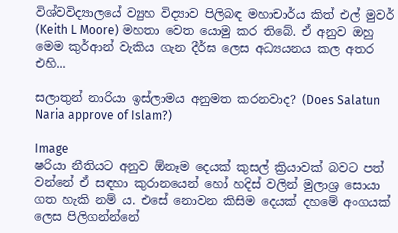විශ්වවිද්‍යාලයේ ව්‍යුහ විද්‍යාව පිලිබඳ මහාචාර්ය කිත් එල් මුවර් (Keith L Moore) මහතා වෙත යොමු කර තිබේ. ඒ අනුව ඔහු මෙම කුර්ආන් වැකිය ගැන දීර්ඝ ලෙස අධ්‍යයනය කල අතර එහි...

සලාතුන් නාරියා ඉස්ලාමය අනුමත කරනවාද? (Does Salatun Naria approve of Islam?)

Image
ෂරියා නීතියට අනුව ඕනෑම දෙයක් කුසල් ක්‍රියාවක් බවට පත් වන්නේ ඒ සඳහා කුරානයෙන් හෝ හදිස් වලින් මුලාශ්‍ර සොයා ගත හැකි නම් ය. එසේ නොවන කිසිම දෙයක් දහමේ අංගයක් ලෙස පිලිගන්න්නේ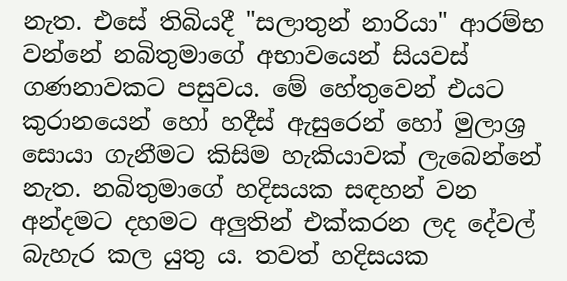නැත. එසේ තිබියදී "සලාතුන් නාරියා" ආරම්භ වන්නේ නබිතුමාගේ අභාවයෙන් සියවස් ගණනාවකට පසුවය. මේ හේතුවෙන් එයට කුරානයෙන් හෝ හදීස් ඇසුරෙන් හෝ මුලාශ්‍ර සොයා ගැනීමට කිසිම හැකියාවක් ලැබෙන්නේ නැත. නබිතුමාගේ හදිසයක සඳහන් වන අන්දමට දහමට අලුතින් එක්කරන ලද දේවල් බැහැර කල යුතු ය. තවත් හදිසයක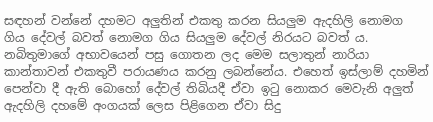සඳහන් වන්නේ දහමට අලුතින් එකතු කරන සියලුම ඇදහිලි නොමග ගිය දේවල් බවත් නොමග ගිය සියලුම දේවල් නිරයට බවත් ය. නබිතුමාගේ අභාවයෙන් පසු ගොතන ලද මෙම සලාතුන් නාරියා කාන්තාවන් එකතුවී පරායණය කරනු ලබන්නේය. එහෙත් ඉස්ලාම් දහමින් පෙන්වා දී ඇති බොහෝ දේවල් තිබියදී ඒවා ඉටු නොකර මෙවැනි අලුත් ඇදහිලි දහමේ අංගයක් ලෙස පිළිගෙන ඒවා සිදු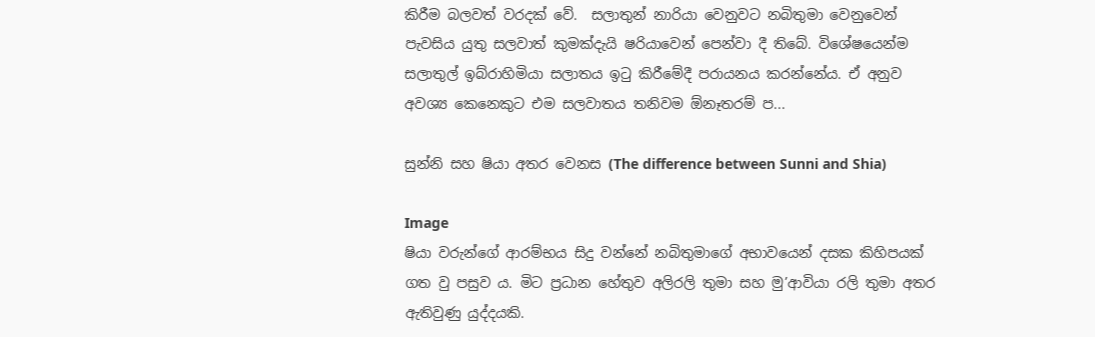කිරීම බලවත් වරදක් වේ.  සලාතුන් නාරියා වෙනුවට නබිතුමා වෙනුවෙන් පැවසිය යුතු සලවාත් කුමක්දැයි ෂරියාවෙන් පෙන්වා දී තිබේ. විශේෂයෙන්ම සලාතුල් ඉබ්රාහිමියා සලාතය ඉටු කිරීමේදී පරායනය කරන්නේය. ඒ අනුව අවශ්‍ය කෙනෙකුට එම සලවාතය තනිවම ඕනෑතරම් ප...

සුන්නි සහ ෂියා අතර වෙනස (The difference between Sunni and Shia)

Image
ෂියා වරුන්ගේ ආරම්භය සිදු වන්නේ නබිතුමාගේ අභාවයෙන් දසක කිහිපයක් ගත වු පසුව ය. මිට ප්‍රධාන හේතුව අලිරලි තුමා සහ මු’ආවියා රලි තුමා අතර ඇතිවුණු යුද්දයකි.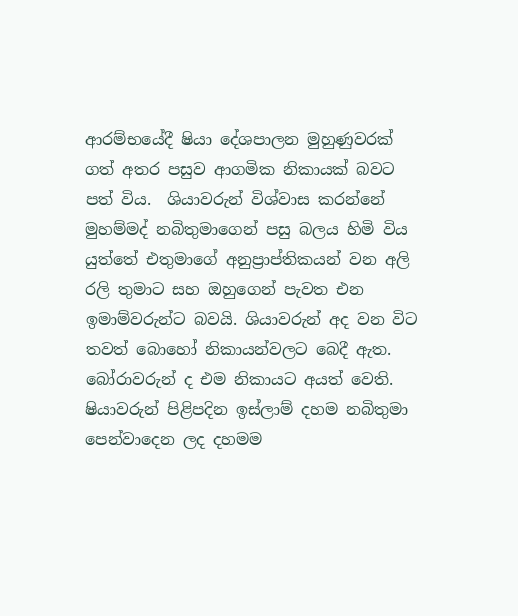ආරම්භයේදී ෂියා දේශපාලන මුහුණුවරක් ගත් අතර පසුව ආගමික නිකායක් බවට පත් විය.  ශියාවරුන් විශ්වාස කරන්නේ මුහම්මද් නබිතුමාගෙන් පසු බලය හිමි විය යුත්තේ එතුමාගේ අනුප්‍රාප්තිකයන් වන අලි රලි තුමාට සහ ඔහුගෙන් පැවත එන ඉමාම්වරුන්ට බවයි. ශියාවරුන් අද වන විට තවත් බොහෝ නිකායන්වලට බෙදී ඇත. බෝරාවරුන් ද එම නිකායට අයත් වෙති.  ෂියාවරුන් පිළිපදින ඉස්ලාම් දහම නබිතුමා පෙන්වාදෙන ලද දහමම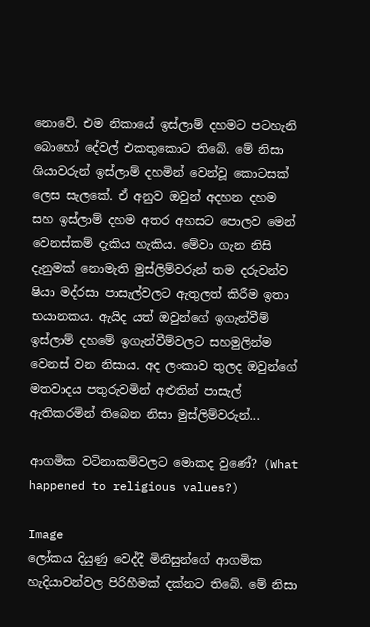නොවේ. එම නිකායේ ඉස්ලාම් දහමට පටහැනි බොහෝ දේවල් එකතුකොට තිබේ. මේ නිසා  ශියාවරුන් ඉස්ලාම් දහමින් වෙන්වූ කොටසක් ලෙස සැලකේ. ඒ අනුව ඔවුන් අදහන දහම සහ ඉස්ලාම් දහම අතර අහසට පොලව මෙන් වෙනස්කම් දැකිය හැකිය. මේවා ගැන නිසි දැනුමක් නොමැති මුස්ලිම්වරුන් තම දරුවන්ව ෂියා මද්රසා පාසැල්වලට ඇතුලත් කිරීම ඉතා භයානකය. ඇයිද යත් ඔවුන්ගේ ඉගැන්වීම් ඉස්ලාම් දහමේ ඉගැන්වීම්වලට සහමුලින්ම වෙනස් වන නිසාය. අද ලංකාව තුලද ඔවුන්ගේ මතවාදය පතුරුවමින් අළුතින් පාසැල් ඇතිකරමින් තිබෙන නිසා මුස්ලිම්වරුන්...

ආගමික වටිනාකම්වලට මොකද වුණේ? (What happened to religious values?)

Image
ලෝකය දියුණු වෙද්දී මිනිසුන්ගේ ආගමික හැදියාවන්වල පිරිහීමක් දක්නට තිබේ. මේ නිසා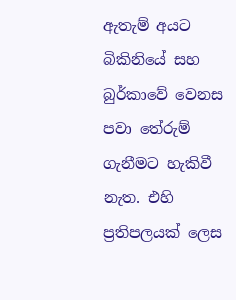ඇතැම් අයට බිකිනියේ සහ බුර්කාවේ වෙනස පවා තේරුම් ගැනීමට හැකිවී නැත. එහි ප්‍රතිපලයක් ලෙස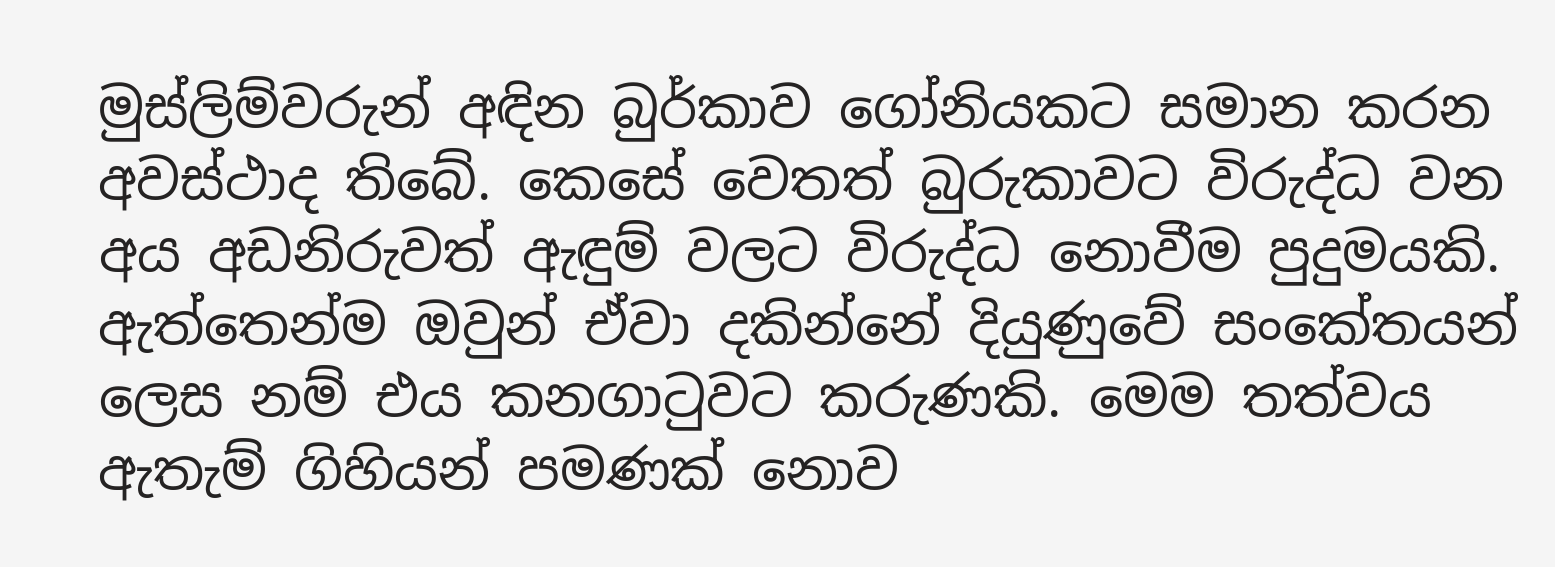මුස්ලිම්වරුන් අඳින බුර්කාව ගෝනියකට සමාන කරන අවස්ථාද තිබේ. කෙසේ වෙතත් බුරුකාවට විරුද්ධ වන අය අඩනිරුවත් ඇඳුම් වලට විරුද්ධ නොවීම පුදුමයකි. ඇත්තෙන්ම ඔවුන් ඒවා දකින්නේ දියුණුවේ සංකේතයන් ලෙස නම් එය කනගාටුවට කරුණකි. මෙම තත්වය ඇතැම් ගිහියන් පමණක් නොව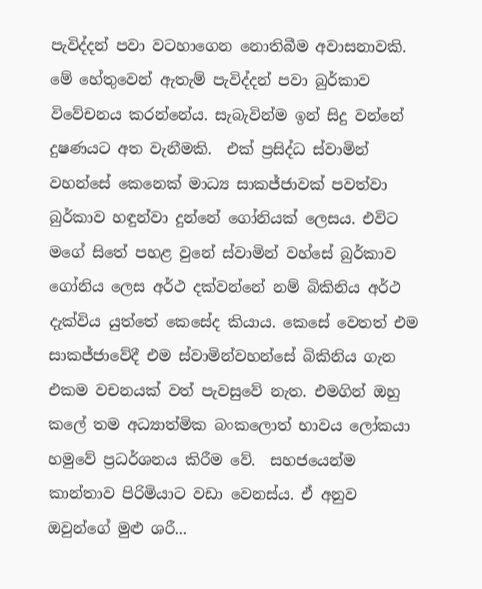පැවිද්දන් පවා වටහාගෙන නොතිබීම අවාසනාවකි. මේ හේතුවෙන් ඇතැම් පැවිද්දන් පවා බුර්කාව විවේචනය කරන්නේය. සැබැවින්ම ඉන් සිදු වන්නේ දුෂණයට අත වැනීමකි.  එක් ප්‍රසිද්ධ ස්වාමින් වහන්සේ කෙනෙක් මාධ්‍ය සාකජ්ජාවක් පවත්වා බුර්කාව හඳුන්වා දුන්නේ ගෝනියක් ලෙසය. එවිට මගේ සිතේ පහළ වුනේ ස්වාමින් වහ්සේ බුර්කාව ගෝනිය ලෙස අර්ථ දක්වන්නේ නම් බිකිනිය අර්ථ දැක්විය යුත්තේ කෙසේද කියාය. කෙසේ වෙතත් එම සාකජ්ජාවේදී එම ස්වාමින්වහන්සේ බිකිනිය ගැන එකම වචනයක් වත් පැවසුවේ නැත. එමගින් ඔහු කලේ තම අධ්‍යාත්මික බංකලොත් භාවය ලෝකයා හමුවේ ප්‍රධර්ශනය කිරීම වේ.  සහජයෙන්ම කාන්තාව පිරිමියාට වඩා වෙනස්ය. ඒ අනුව ඔවුන්ගේ මුළු ශරී...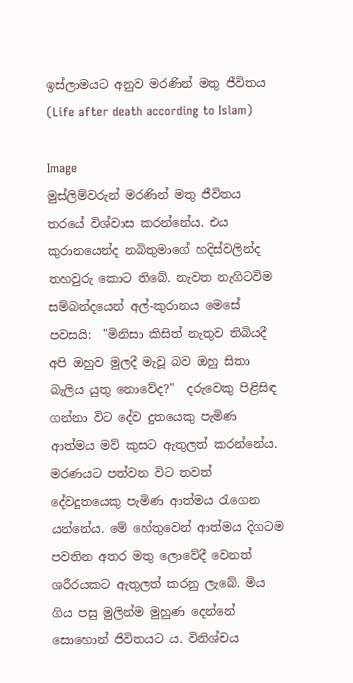ඉස්ලාමයට අනුව මරණින් මතු ජීවිතය (Life after death according to Islam)

Image
මුස්ලිම්වරුන් මරණින් මතු ජීවිතය තරයේ විශ්වාස කරන්නේය. එය කුරානයෙන්ද නබිතුමාගේ හදිස්වලින්ද තහවුරු කොට තිබේ. නැවත නැගිටවිම සම්බන්දයෙන් අල්-කුරානය මෙසේ පවසයි:  "මිනිසා කිසිත් නැතුව තිබියදී අපි ඔහුව මුලදී මැවූ බව ඔහු සිතා බැලිය යුතු නොවේද?"  දරුවෙකු පිළිසිඳ ගන්නා විට දේව දුතයෙකු පැමිණ ආත්මය මව් කුසට ඇතුලත් කරන්නේය. මරණයට පත්වන විට තවත් දේවදුතයෙකු පැමිණ ආත්මය රැගෙන යන්නේය. මේ හේතුවෙන් ආත්මය දිගටම පවතින අතර මතු ලොවේදී වෙනත් ශරීරයකට ඇතුලත් කරනු ලැබේ. මිය ගිය පසු මුලින්ම මුහුණ දෙන්නේ සොහොන් ජිවිතයට ය. විනිශ්චය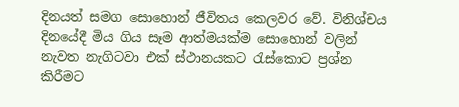දිනයත් සමග සොහොන් ජීවිතය කෙලවර වේ. විනිශ්චය දිනයේදී මිය ගිය සෑම ආත්මයක්ම සොහොන් වලින් නැවත නැගිටවා එක් ස්ථානයකට රැස්කොට ප්‍රශ්න කිරීමට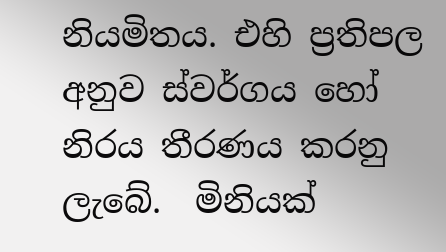නියමිතය. එහි ප්‍රතිපල අනුව ස්වර්ගය හෝ නිරය තීරණය කරනු ලැබේ.  මිනියක්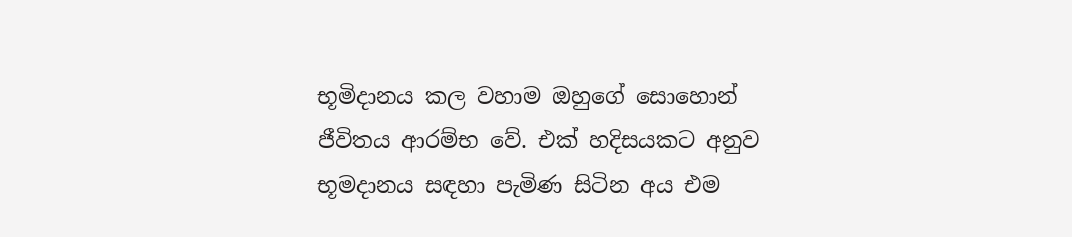භූමිදානය කල වහාම ඔහුගේ සොහොන් ජීවිතය ආරම්භ වේ. එක් හදිසයකට අනුව භූමදානය සඳහා පැමිණ සිටින අය එම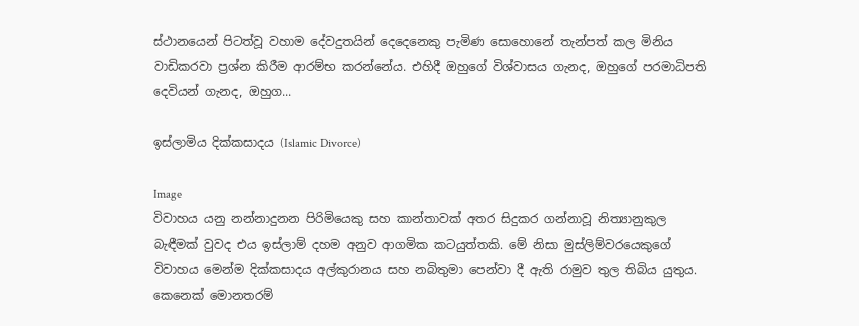ස්ථානයෙන් පිටත්වූ වහාම දේවදුතයින් දෙදෙනෙකු පැමිණ සොහොනේ තැන්පත් කල මිනිය වාඩිකරවා ප්‍රශ්න කිරීම ආරම්භ කරන්නේය. එහිදී ඔහුගේ විශ්වාසය ගැනද, ඔහුගේ පරමාධිපති දෙවියන් ගැනද, ඔහුග...

ඉස්ලාමිය දික්කසාදය (Islamic Divorce)

Image
විවාහය යනු නන්නාදුනන පිරිමියෙකු සහ කාන්තාවක් අතර සිදුකර ගන්නාවූ නිත්‍යානුකුල බැඳීමක් වුවද එය ඉස්ලාම් දහම අනුව ආගමික කටයුත්තකි. මේ නිසා මුස්ලිම්වරයෙකුගේ විවාහය මෙන්ම දික්කසාදය අල්කුරානය සහ නබිතුමා පෙන්වා දී ඇති රාමුව තුල තිබිය යුතුය.  කෙනෙක් මොනතරම්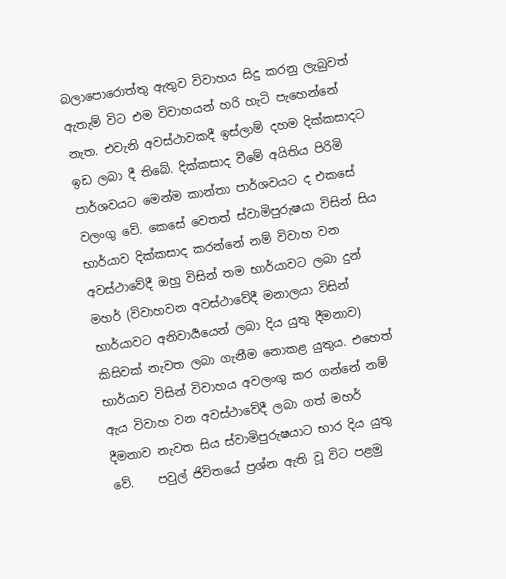බලාපොරොත්තු ඇතුව විවාහය සිදු කරනු ලැබුවත් ඇතැම් විට එම විවාහයන් හරි හැටි පැහෙන්නේ නැත. එවැනි අවස්ථාවකදී ඉස්ලාම් දහම දික්කසාදට ඉඩ ලබා දී තිබේ. දික්කසාද වීමේ අයිතිය පිරිමි පාර්ශවයට මෙන්ම කාන්තා පාර්ශවයට ද එකසේ වලංගු වේ. කෙසේ වෙතත් ස්වාමිපුරුෂයා විසින් සිය භාර්යාව දික්කසාද කරන්නේ නම් විවාහ වන අවස්ථාවේදී ඔහු විසින් තම භාර්යාවට ලබා දුන් මහර් (විවාහවන අවස්ථාවේදී මනාලයා විසින් භාර්යාවට අනිවාර්‍යයෙන් ලබා දිය යුතු දීමනාව) කිසිවක් නැවත ලබා ගැනීම නොකළ යුතුය. එහෙත් භාර්යාව විසින් විවාහය අවලංගු කර ගන්නේ නම් ඇය විවාහ වන අවස්ථාවේදී ලබා ගත් මහර් දීමනාව නැවත සිය ස්වාමිපුරුෂයාට භාර දිය යුතු වේ.    පවුල් ජිවිතයේ ප්‍රශ්න ඇති වූ විට පළමු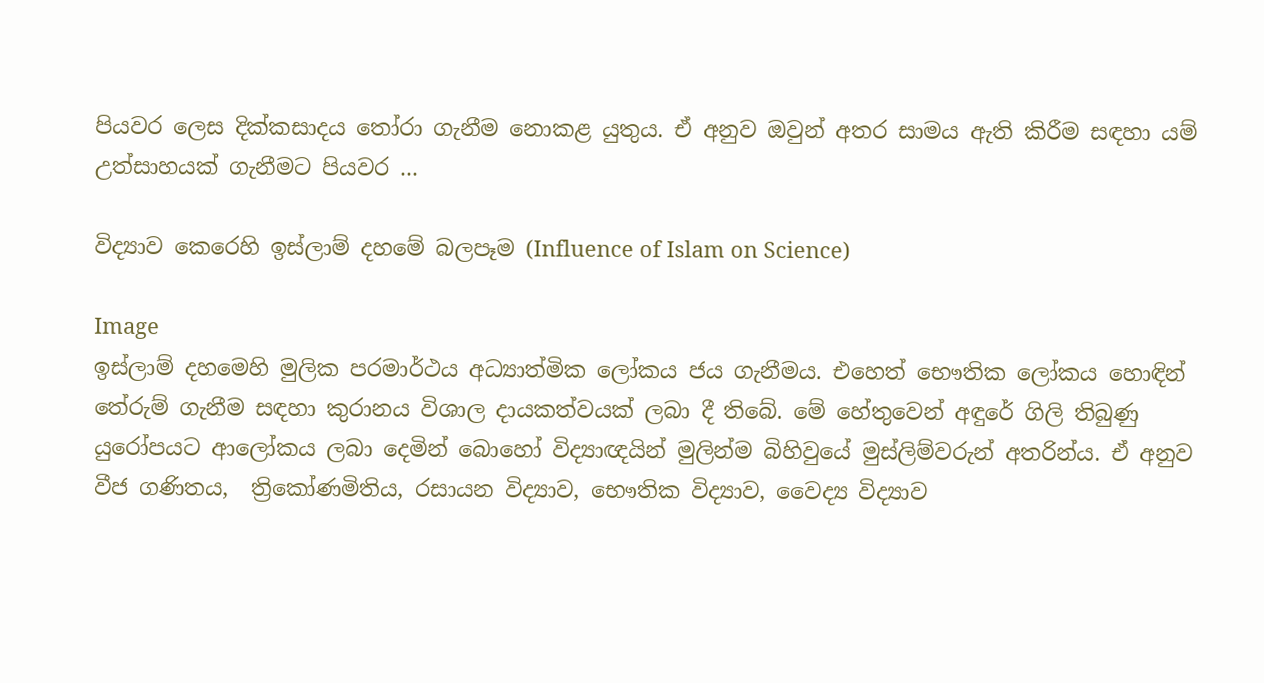පියවර ලෙස දික්කසාදය තෝරා ගැනීම නොකළ යුතුය. ඒ අනුව ඔවුන් අතර සාමය ඇති කිරීම සඳහා යම් උත්සාහයක් ගැනීමට පියවර ...

විද්‍යාව කෙරෙහි ඉස්ලාම් දහමේ බලපෑම (Influence of Islam on Science)

Image
ඉස්ලාම් දහමෙහි මුලික පරමාර්ථය අධ්‍යාත්මික ලෝකය ජය ගැනීමය. එහෙත් භෞතික ලෝකය හොඳින් තේරුම් ගැනීම සඳහා කුරානය විශාල දායකත්වයක් ලබා දී තිබේ. මේ හේතුවෙන් අඳුරේ ගිලි තිබුණු යුරෝපයට ආලෝකය ලබා දෙමින් බොහෝ විද්‍යාඥයින් මුලින්ම බිහිවුයේ මුස්ලිම්වරුන් අතරින්ය. ඒ අනුව වීජ ගණිතය,  ත්‍රිකෝණමිතිය, රසායන විද්‍යාව, භෞතික විද්‍යාව, වෛද්‍ය විද්‍යාව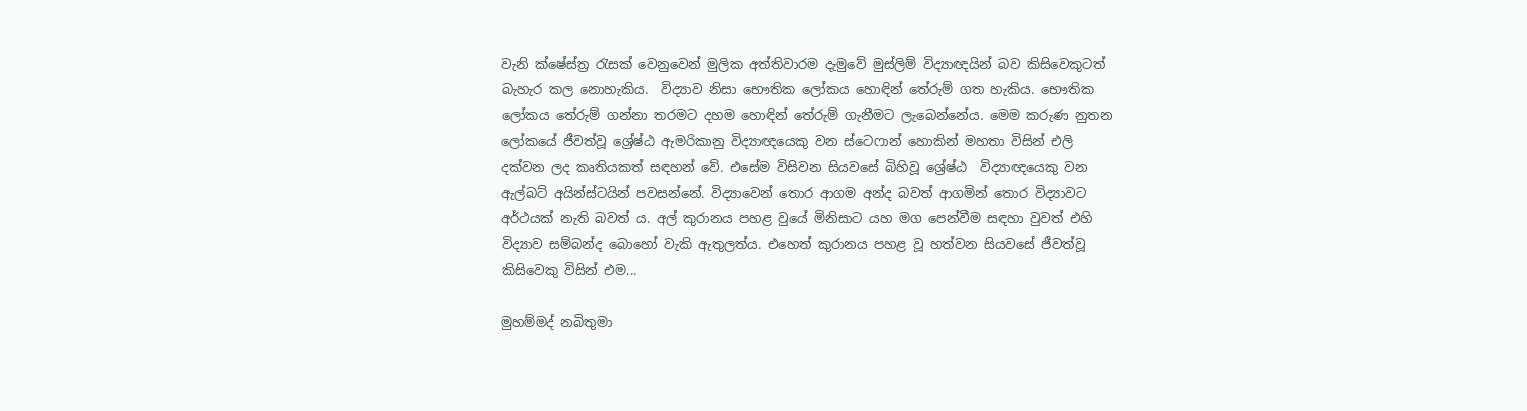වැනි ක්ෂේස්ත්‍ර රැසක් වෙනුවෙන් මුලික අත්තිවාරම දැමුවේ මුස්ලිම් විද්‍යාඥයින් බව කිසිවෙකුටත් බැහැර කල නොහැකිය.  විද්‍යාව නිසා භෞතික ලෝකය හොඳින් තේරුම් ගත හැකිය. භෞතික ලෝකය තේරුම් ගන්නා තරමට දහම හොඳින් තේරුම් ගැනීමට ලැබෙන්නේය. මෙම කරුණ නුතන ලෝකයේ ජීවත්වූ ශ්‍රේෂ්ඨ ඇමරිකානු විද්‍යාඥයෙකු වන ස්ටෙෆාන් හොකින් මහතා විසින් එලි දක්වන ලද කෘතියකත් සඳහන් වේ. එසේම විසිවන සියවසේ බිහිවූ ශ්‍රේෂ්ඨ  විද්‍යාඥයෙකු වන ඇල්බට් අයින්ස්ටයින් පවසන්නේ. විද්‍යාවෙන් තොර ආගම අන්ද බවත් ආගමින් තොර විද්‍යාවට අර්ථයක් නැති බවත් ය. අල් කුරානය පහළ වුයේ මිනිසාට යහ මග පෙන්වීම සඳහා වුවත් එහි විද්‍යාව සම්බන්ද බොහෝ වැකි ඇතුලත්ය. එහෙත් කුරානය පහළ වූ හත්වන සියවසේ ජීවත්වූ කිසිවෙකු විසින් එම...

මුහම්මද් නබිතුමා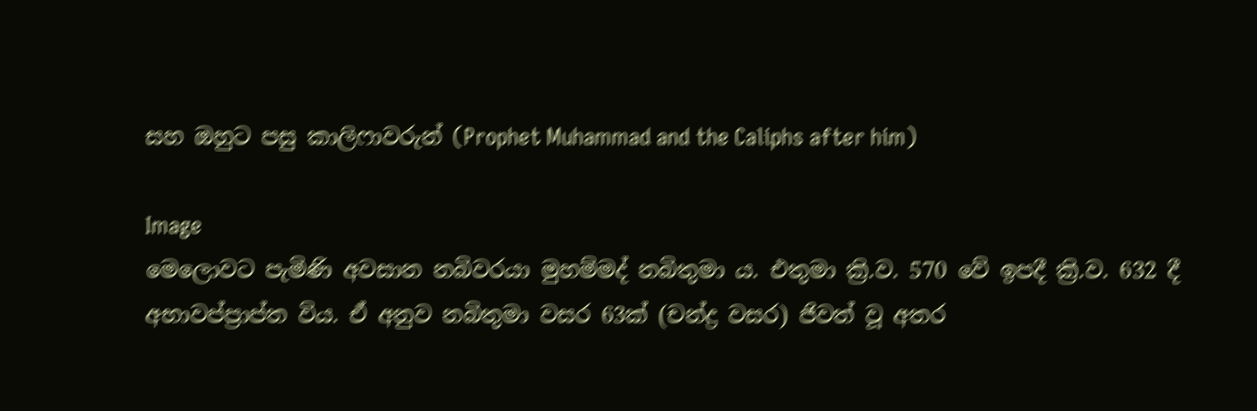සහ ඔහුට පසු කාලිෆාවරුන් (Prophet Muhammad and the Caliphs after him)

Image
මෙලොවට පැමිණි අවසාන නබිවරයා මුහම්මද් නබිතුමා ය. එතුමා ක්‍රි.ව. 570 වේ ඉපදී ක්‍රි.ව. 632 දී අභාවප්ප්‍රාප්ත විය. ඒ අනුව නබිතුමා වසර 63ක් (චන්ද්‍ර වසර) ජිවත් වූ අතර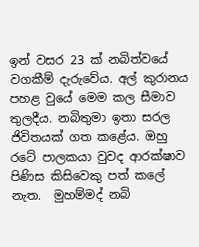ඉන් වසර 23 ක් නබිත්වයේ වගකීම් දැරුවේය. අල් කුරානය පහළ වුයේ මෙම කල සීමාව තුලදීය. නබිතුමා ඉතා සරල ජිවිතයක් ගත කළේය. ඔහු රටේ පාලකයා වුවද ආරක්ෂාව පිණිස කිසිවෙකු පත් කලේ නැත.  මුහම්මද් නබි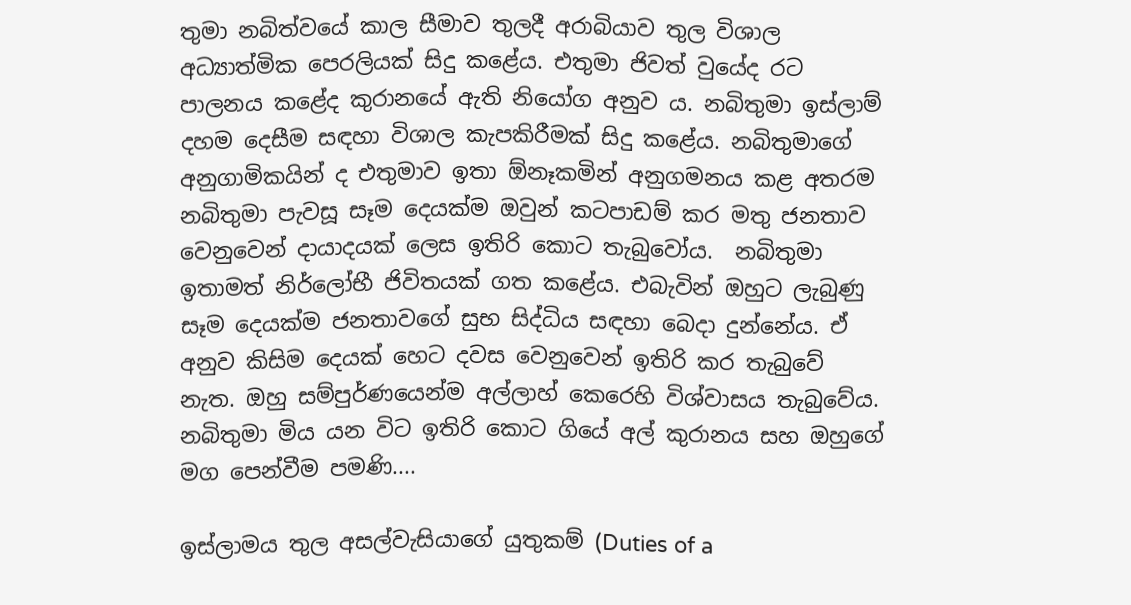තුමා නබිත්වයේ කාල සීමාව තුලදී අරාබියාව තුල විශාල අධ්‍යාත්මික පෙරලියක් සිදු කළේය. එතුමා ජිවත් වුයේද රට පාලනය කළේද කුරානයේ ඇති නියෝග අනුව ය. නබිතුමා ඉස්ලාම් දහම දෙසීම සඳහා විශාල කැපකිරීමක් සිදු කළේය. නබිතුමාගේ අනුගාමිකයින් ද එතුමාව ඉතා ඕනෑකමින් අනුගමනය කළ අතරම නබිතුමා පැවසූ සෑම දෙයක්ම ඔවුන් කටපාඩම් කර මතු ජනතාව වෙනුවෙන් දායාදයක් ලෙස ඉතිරි කොට තැබුවෝය.  නබිතුමා ඉතාමත් නිර්ලෝභී ජිවිතයක් ගත කළේය. එබැවින් ඔහුට ලැබුණු සෑම දෙයක්ම ජනතාවගේ සුභ සිද්ධිය සඳහා බෙදා දුන්නේය. ඒ අනුව කිසිම දෙයක් හෙට දවස වෙනුවෙන් ඉතිරි කර තැබුවේ නැත. ඔහු සම්පුර්ණයෙන්ම අල්ලාහ් කෙරෙහි විශ්වාසය තැබුවේය. නබිතුමා මිය යන විට ඉතිරි කොට ගියේ අල් කුරානය සහ ඔහුගේ මග පෙන්වීම පමණි....

ඉස්ලාමය තුල අසල්වැසියාගේ යුතුකම් (Duties of a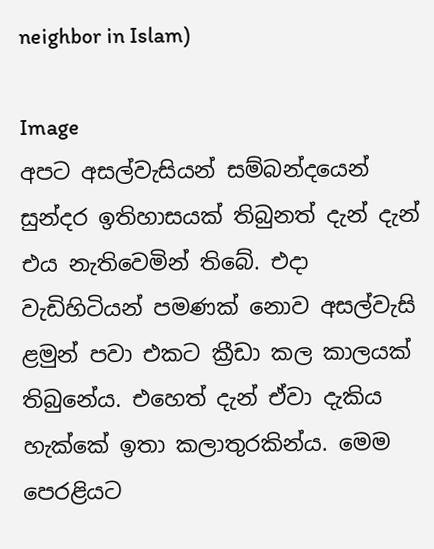neighbor in Islam)

Image
අපට අසල්වැසියන් සම්බන්දයෙන් සුන්දර ඉතිහාසයක් තිබුනත් දැන් දැන් එය නැතිවෙමින් තිබේ. එදා වැඩිහිටියන් පමණක් නොව අසල්වැසි ළමුන් පවා එකට ක්‍රීඩා කල කාලයක් තිබුනේය. එහෙත් දැන් ඒවා දැකිය හැක්කේ ඉතා කලාතුරකින්ය. මෙම පෙරළියට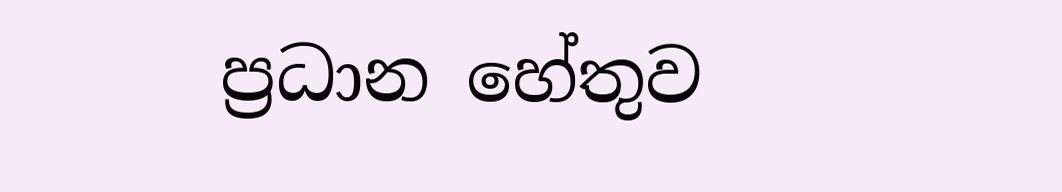ප්‍රධාන හේතුව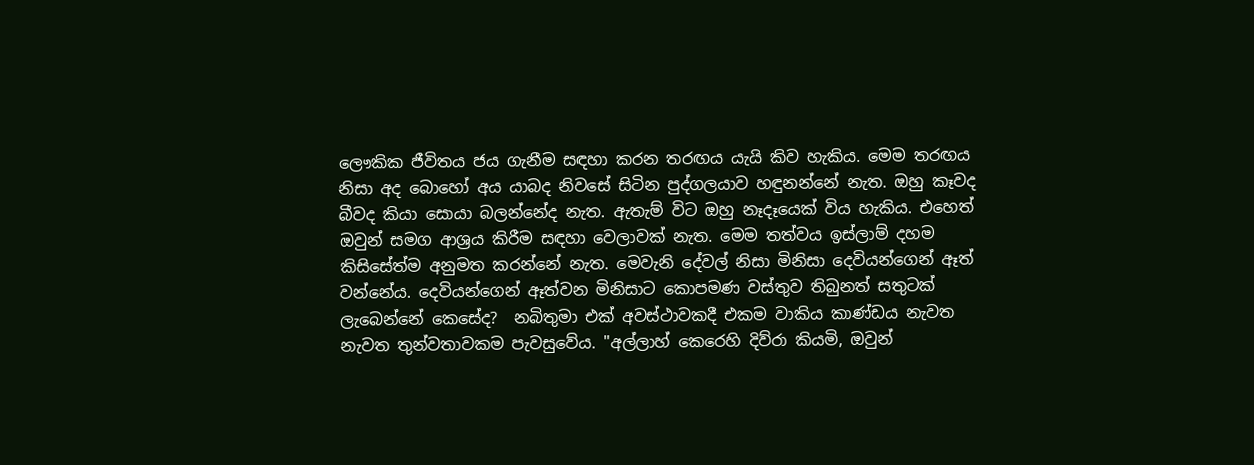ලෞකික ජීවිතය ජය ගැනීම සඳහා කරන තරඟය යැයි කිව හැකිය. මෙම තරඟය නිසා අද බොහෝ අය යාබද නිවසේ සිටින පුද්ගලයාව හඳුනන්නේ නැත. ඔහු කෑවද බීවද කියා සොයා බලන්නේද නැත. ඇතැම් විට ඔහු නෑදෑයෙක් විය හැකිය. එහෙත් ඔවුන් සමග ආශ්‍රය කිරීම සඳහා වෙලාවක් නැත. මෙම තත්වය ඉස්ලාම් දහම කිසිසේත්ම අනුමත කරන්නේ නැත. මෙවැනි දේවල් නිසා මිනිසා දෙවියන්ගෙන් ඈත් වන්නේය. දෙවියන්ගෙන් ඈත්වන මිනිසාට කොපමණ වස්තුව තිබුනත් සතුටක් ලැබෙන්නේ කෙසේද?  නබිතුමා එක් අවස්ථාවකදී එකම වාකිය කාණ්ඩය නැවත නැවත තුන්වතාවකම පැවසුවේය. "අල්ලාහ් කෙරෙහි දිව්රා කියමි, ඔවුන්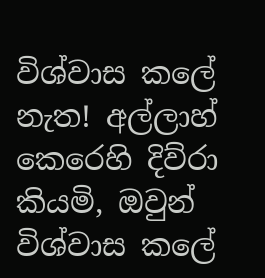විශ්වාස කලේ නැත! අල්ලාහ් කෙරෙහි දිව්රා කියමි, ඔවුන් විශ්වාස කලේ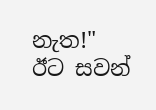නැත!" ඊට සවන්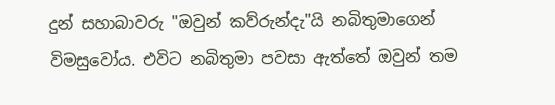දුන් සහාබාවරු "ඔවුන් කව්රුන්දැ"යි නබිතුමාගෙන් විමසුවෝය. එවිට නබිතුමා පවසා ඇත්තේ ඔවුන් තම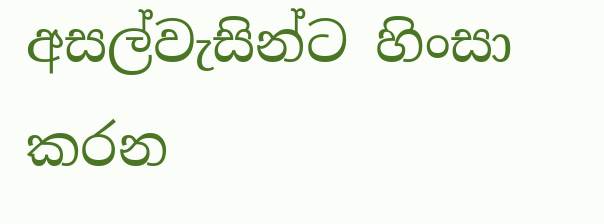අසල්වැසින්ට හිංසා කරන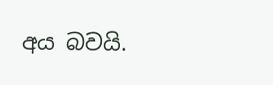අය බවයි.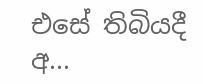එසේ තිබියදී අ...